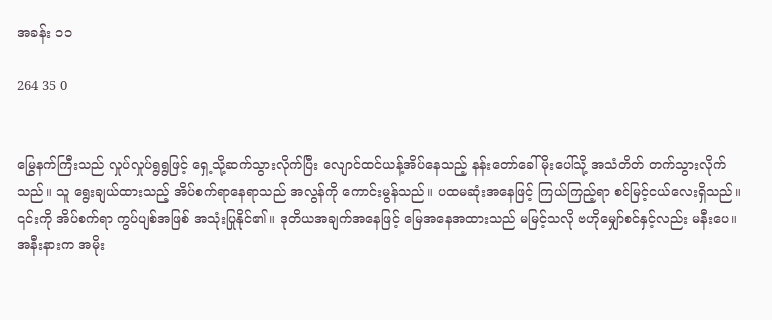အခန်း ၁၁

264 35 0


မြွေနက်ကြီးသည် လှုပ်လှုပ်ရွရွဖြင့် ရှေ့သို့ဆက်သွားလိုက်ပြီး လျောင်ထင်ယန့်အိပ်နေသည့် နန်းတော်ခေါ်မိုးပေါ်သို့ အသံတိတ် တက်သွားလိုက်သည်။ သူ ရွေးချယ်ထားသည့် အိပ်စက်ရာနေရာသည် အလွန်ကို ကောင်းမွန်သည်။ ပထမဆုံးအနေဖြင့် ကြယ်ကြည့်ရာ စင်မြင့်ငယ်လေးရှိသည်။ ၎င်းကို အိပ်စက်ရာ ကွပ်ပျစ်အဖြစ် အသုံးပြုနိုင်၏။ ဒုတိယအချက်အနေဖြင့် မြေအနေအထားသည် မမြင့်သလို ဗဟိုမျှော်စင်နှင့်လည်း မနီးပေ။ အနီးနားက အမိုး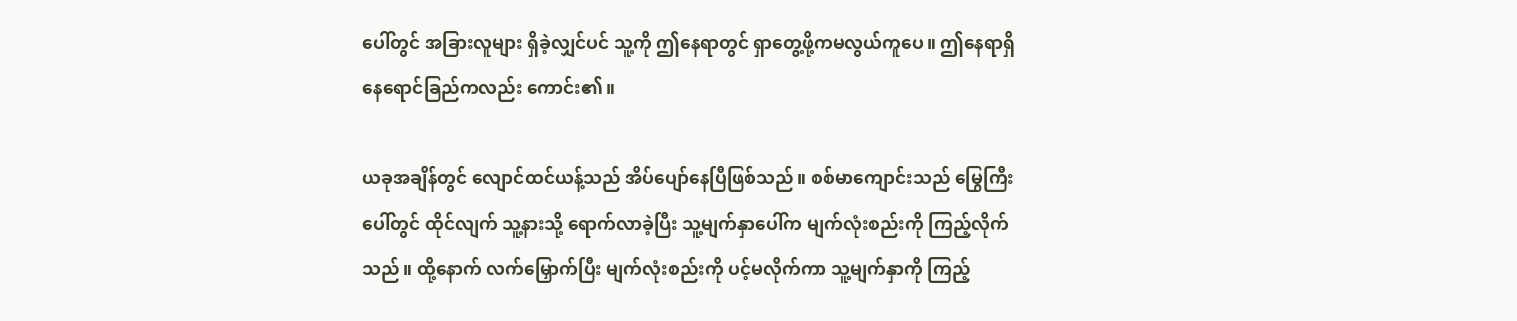ပေါ်တွင် အခြားလူများ ရှိခဲ့လျှင်ပင် သူ့ကို ဤနေရာတွင် ရှာတွေ့ဖို့ကမလွယ်ကူပေ။ ဤနေရာရှိ နေရောင်ခြည်ကလည်း ကောင်း၏။

ယခုအချိန်တွင် လျောင်ထင်ယန့်သည် အိပ်ပျော်နေပြီဖြစ်သည်။ စစ်မာကျောင်းသည် မြွေကြီးပေါ်တွင် ထိုင်လျက် သူ့နားသို့ ရောက်လာခဲ့ပြီး သူ့မျက်နှာပေါ်က မျက်လုံးစည်းကို ကြည့်လိုက်သည်။ ထို့နောက် လက်မြှောက်ပြီး မျက်လုံးစည်းကို ပင့်မလိုက်ကာ သူ့မျက်နှာကို ကြည့်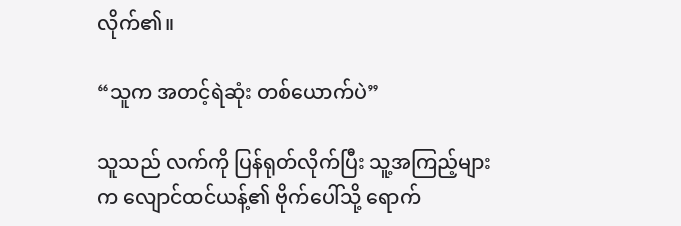လိုက်၏။

“သူက အတင့်ရဲဆုံး တစ်ယောက်ပဲ”

သူသည် လက်ကို ပြန်ရုတ်လိုက်ပြီး သူ့အကြည့်များက လျောင်ထင်ယန့်၏ ဗိုက်ပေါ်သို့ ရောက်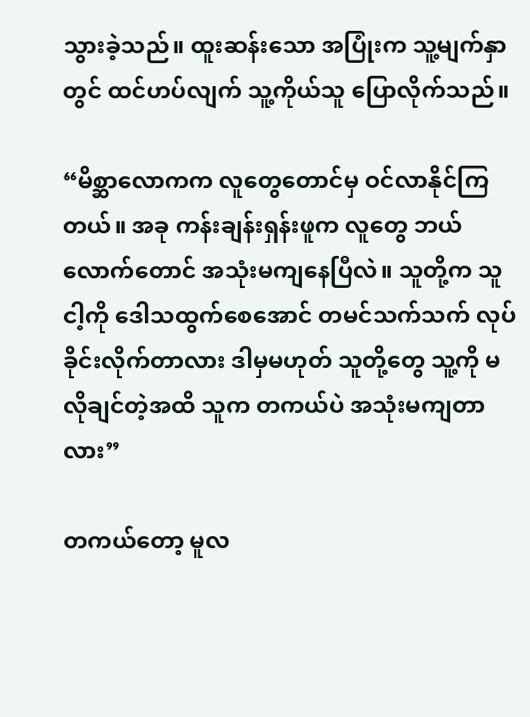သွားခဲ့သည်။ ထူးဆန်းသော အပြုံးက သူ့မျက်နှာတွင် ထင်ဟပ်လျက် သူ့ကိုယ်သူ ပြောလိုက်သည်။

“မိစ္ဆာလောကက လူတွေတောင်မှ ဝင်လာနိုင်ကြတယ်။ အခု ကန်းချန်းရှန်းဖူက လူတွေ ဘယ်လောက်တောင် အသုံးမကျနေပြီလဲ။ သူတို့က သူ ငါ့ကို ဒေါသထွက်စေအောင် တမင်သက်သက် လုပ်ခိုင်းလိုက်တာလား ဒါမှမဟုတ် သူတို့တွေ သူ့ကို မလိုချင်တဲ့အထိ သူက တကယ်ပဲ အသုံးမကျတာလား”

တကယ်တော့ မူလ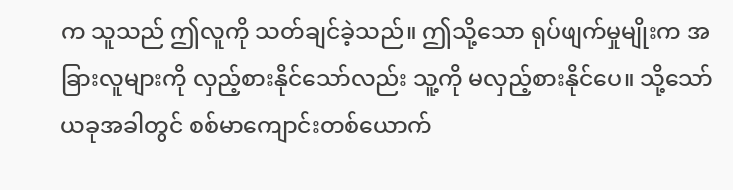က သူသည် ဤလူကို သတ်ချင်ခဲ့သည်။ ဤသို့သော ရုပ်ဖျက်မှုမျိုးက အခြားလူများကို လှည့်စားနိုင်သော်လည်း သူ့ကို မလှည့်စားနိုင်ပေ။ သို့သော် ယခုအခါတွင် စစ်မာကျောင်းတစ်ယောက်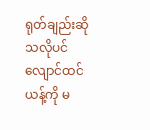ရုတ်ချည်းဆိုသလိုပင် လျောင်ထင်ယန့်ကို မ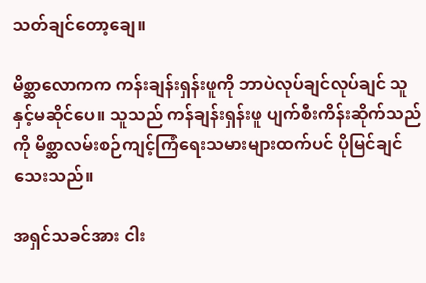သတ်ချင်တော့ချေ။

မိစ္ဆာလောကက ကန်းချန်းရှန်းဖူကို ဘာပဲလုပ်ချင်လုပ်ချင် သူနှင့်မဆိုင်ပေ။ သူသည် ကန်ချန်းရှန်းဖူ ပျက်စီးကိန်းဆိုက်သည်ကို မိစ္ဆာလမ်းစဉ်ကျင့်ကြံရေးသမားများထက်ပင် ပိုမြင်ချင်သေးသည်။

အရှင်သခင်အား ငါး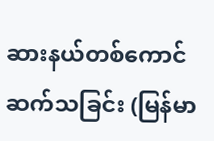ဆားနယ်တစ်ကောင် ဆက်သခြင်း (မြန်မာ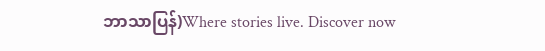ဘာသာပြန်)Where stories live. Discover now